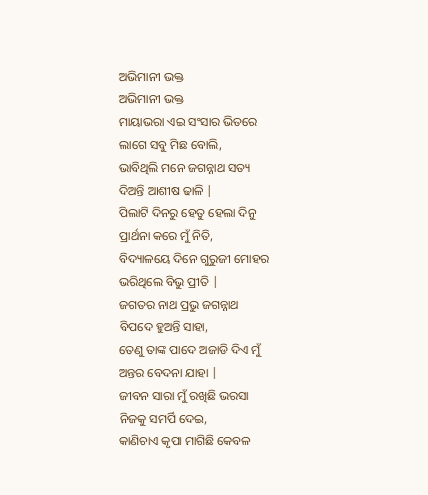ଅଭିମାନୀ ଭକ୍ତ
ଅଭିମାନୀ ଭକ୍ତ
ମାୟାଭରା ଏଇ ସଂସାର ଭିତରେ
ଲାଗେ ସବୁ ମିଛ ବୋଲି,
ଭାବିଥିଲି ମନେ ଜଗନ୍ନାଥ ସତ୍ୟ
ଦିଅନ୍ତି ଆଶୀଷ ଢାଳି |
ପିଲାଟି ଦିନରୁ ହେତୁ ହେଲା ଦିନୁ
ପ୍ରାର୍ଥନା କରେ ମୁଁ ନିତି,
ବିଦ୍ୟାଳୟେ ଦିନେ ଗୁରୁଜୀ ମୋହର
ଭରିଥିଲେ ବିଭୁ ପ୍ରୀତି |
ଜଗତର ନାଥ ପ୍ରଭୁ ଜଗନ୍ନାଥ
ବିପଦେ ହୁଅନ୍ତି ସାହା,
ତେଣୁ ତାଙ୍କ ପାଦେ ଅଜାଡି ଦିଏ ମୁଁ
ଅନ୍ତର ବେଦନା ଯାହା |
ଜୀବନ ସାରା ମୁଁ ରଖିଛି ଭରସା
ନିଜକୁ ସମର୍ପି ଦେଇ,
କାଣିଚାଏ କୃପା ମାଗିଛି କେବଳ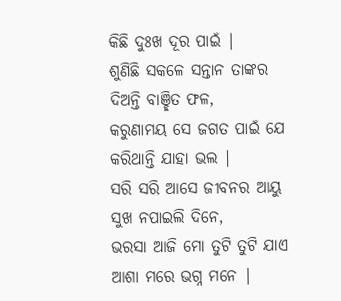କିଛି ଦୁଃଖ ଦୂର ପାଇଁ |
ଶୁଣିଛି ସକଳେ ସନ୍ତାନ ତାଙ୍କର
ଦିଅନ୍ତି ବାଞ୍ଛିତ ଫଳ,
କରୁଣାମୟ ସେ ଜଗତ ପାଇଁ ଯେ
କରିଥାନ୍ତି ଯାହା ଭଲ |
ସରି ସରି ଆସେ ଜୀବନର ଆୟୁ
ସୁଖ ନପାଇଲି ଦିନେ,
ଭରସା ଆଜି ମୋ ତୁଟି ତୁଟି ଯାଏ
ଆଶା ମରେ ଭଗ୍ନ ମନେ |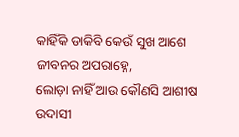କାହିଁକି ଡାକିବି କେଉଁ ସୁଖ ଆଶେ
ଜୀବନର ଅପରାହ୍ନେ,
ଲୋଡ଼ା ନାହିଁ ଆଉ କୌଣସି ଆଶୀଷ
ଉଦାସୀ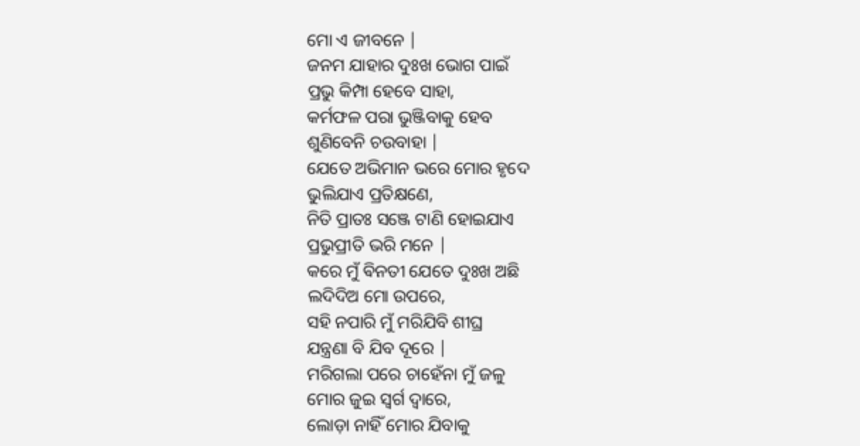ମୋ ଏ ଜୀବନେ |
ଜନମ ଯାହାର ଦୁଃଖ ଭୋଗ ପାଇଁ
ପ୍ରଭୁ କିମ୍ପା ହେବେ ସାହା,
କର୍ମଫଳ ପରା ଭୁଞ୍ଜିବାକୁ ହେବ
ଶୁଣିବେନି ଚଉବାହା |
ଯେତେ ଅଭିମାନ ଭରେ ମୋର ହୃଦେ
ଭୁଲିଯାଏ ପ୍ରତିକ୍ଷଣେ,
ନିତି ପ୍ରାତଃ ସଞ୍ଜେ ଟାଣି ହୋଇଯାଏ
ପ୍ରଭୁପ୍ରୀତି ଭରି ମନେ |
କରେ ମୁଁ ଵିନତୀ ଯେତେ ଦୁଃଖ ଅଛି
ଲଦିଦିଅ ମୋ ଉପରେ,
ସହି ନପାରି ମୁଁ ମରିଯିବି ଶୀଘ୍ର
ଯନ୍ତ୍ରଣା ବି ଯିବ ଦୂରେ |
ମରିଗଲା ପରେ ଚାହେଁନା ମୁଁ ଜଳୁ
ମୋର ଜୁଇ ସ୍ୱର୍ଗ ଦ୍ୱାରେ,
ଲୋଡ଼ା ନାହିଁ ମୋର ଯିବାକୁ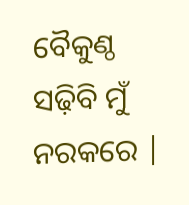ବୈକୁଣ୍ଠ
ସଢ଼ିବି ମୁଁ ନରକରେ |